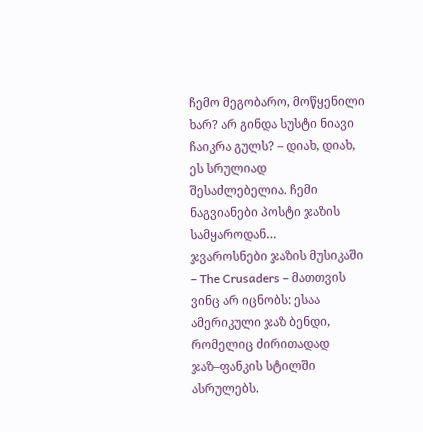ჩემო მეგობარო, მოწყენილი ხარ? არ გინდა სუსტი ნიავი ჩაიკრა გულს? – დიახ, დიახ, ეს სრულიად შესაძლებელია. ჩემი ნაგვიანები პოსტი ჯაზის სამყაროდან…
ჯვაროსნები ჯაზის მუსიკაში – The Crusaders – მათთვის ვინც არ იცნობს: ესაა ამერიკული ჯაზ ბენდი, რომელიც ძირითადად ჯაზ–ფანკის სტილში ასრულებს.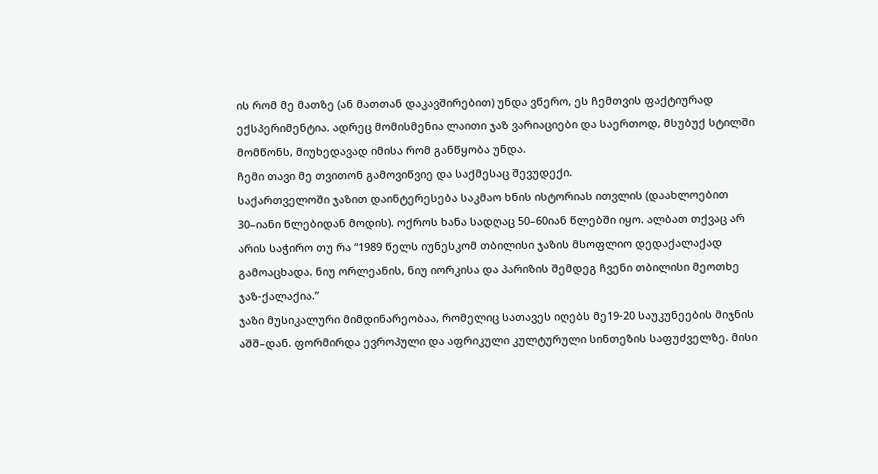ის რომ მე მათზე (ან მათთან დაკავშირებით) უნდა ვწერო, ეს ჩემთვის ფაქტიურად ექსპერიმენტია. ადრეც მომისმენია ლაითი ჯაზ ვარიაციები და საერთოდ, მსუბუქ სტილში მომწონს, მიუხედავად იმისა რომ განწყობა უნდა.
ჩემი თავი მე თვითონ გამოვიწვიე და საქმესაც შევუდექი.
საქართველოში ჯაზით დაინტერესება საკმაო ხნის ისტორიას ითვლის (დაახლოებით 30–იანი წლებიდან მოდის). ოქროს ხანა სადღაც 50–60იან წლებში იყო. ალბათ თქვაც არ არის საჭირო თუ რა “1989 წელს იუნესკომ თბილისი ჯაზის მსოფლიო დედაქალაქად გამოაცხადა. ნიუ ორლეანის, ნიუ იორკისა და პარიზის შემდეგ ჩვენი თბილისი მეოთხე ჯაზ-ქალაქია.”
ჯაზი მუსიკალური მიმდინარეობაა, რომელიც სათავეს იღებს მე19-20 საუკუნეების მიჯნის აშშ–დან. ფორმირდა ევროპული და აფრიკული კულტურული სინთეზის საფუძველზე. მისი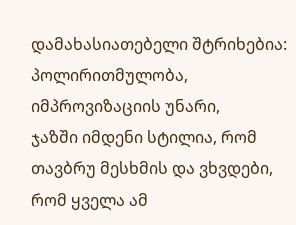დამახასიათებელი შტრიხებია: პოლირითმულობა, იმპროვიზაციის უნარი,
ჯაზში იმდენი სტილია, რომ თავბრუ მესხმის და ვხვდები, რომ ყველა ამ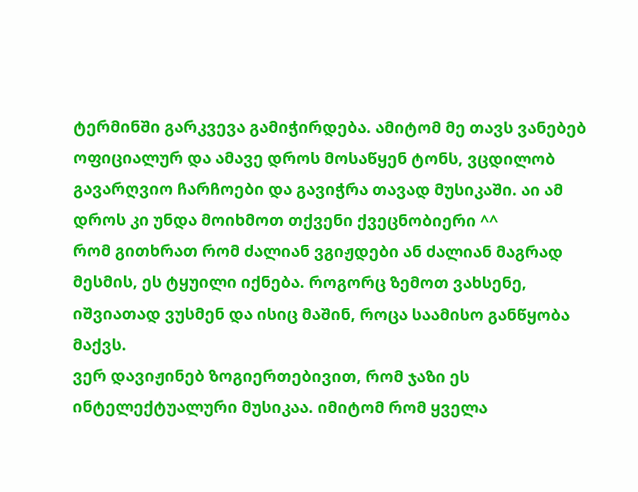ტერმინში გარკვევა გამიჭირდება. ამიტომ მე თავს ვანებებ ოფიციალურ და ამავე დროს მოსაწყენ ტონს, ვცდილობ გავარღვიო ჩარჩოები და გავიჭრა თავად მუსიკაში. აი ამ დროს კი უნდა მოიხმოთ თქვენი ქვეცნობიერი ^^
რომ გითხრათ რომ ძალიან ვგიჟდები ან ძალიან მაგრად მესმის, ეს ტყუილი იქნება. როგორც ზემოთ ვახსენე, იშვიათად ვუსმენ და ისიც მაშინ, როცა საამისო განწყობა მაქვს.
ვერ დავიჟინებ ზოგიერთებივით, რომ ჯაზი ეს ინტელექტუალური მუსიკაა. იმიტომ რომ ყველა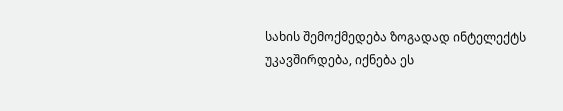სახის შემოქმედება ზოგადად ინტელექტს უკავშირდება, იქნება ეს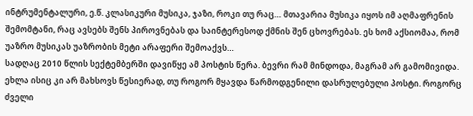ინტრუმენტალური, ე.წ. კლასიკური მუსიკა, ჯაზი, როკი თუ რაც… მთავარია მუსიკა იყოს იმ აღმაფრენის შემომტანი, რაც ავსებს შენს პიროვნებას და საინტერესოდ ქმნის შენ ცხოვრებას. ეს ხომ აქსიომაა, რომ უაზრო მუსიკას უაზრობის მეტი არაფერი შემოაქვს…
სადღაც 2010 წლის სექტემბერში დავიწყე ამ პოსტის წერა. ბევრი რამ მინდოდა, მაგრამ არ გამომივიდა. ეხლა ისიც კი არ მახსოვს წესიერად, თუ როგორ მყავდა წარმოდგენილი დასრულებული პოსტი. როგორც ძველი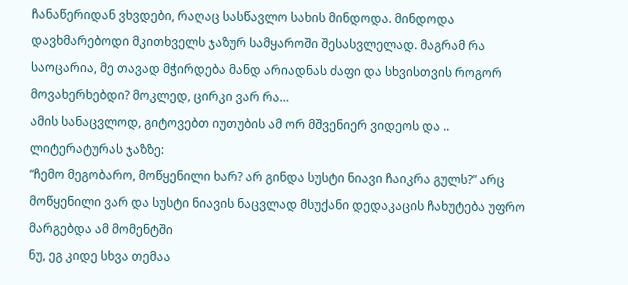ჩანაწერიდან ვხვდები, რაღაც სასწავლო სახის მინდოდა. მინდოდა დავხმარებოდი მკითხველს ჯაზურ სამყაროში შესასვლელად. მაგრამ რა საოცარია, მე თავად მჭირდება მანდ არიადნას ძაფი და სხვისთვის როგორ მოვახერხებდი? მოკლედ, ცირკი ვარ რა…
ამის სანაცვლოდ, გიტოვებთ იუთუბის ამ ორ მშვენიერ ვიდეოს და ..
ლიტერატურას ჯაზზე:
“ჩემო მეგობარო, მოწყენილი ხარ? არ გინდა სუსტი ნიავი ჩაიკრა გულს?” არც მოწყენილი ვარ და სუსტი ნიავის ნაცვლად მსუქანი დედაკაცის ჩახუტება უფრო მარგებდა ამ მომენტში
ნუ, ეგ კიდე სხვა თემაა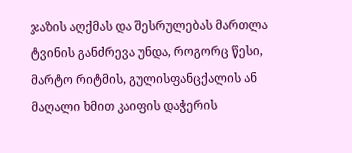ჯაზის აღქმას და შესრულებას მართლა ტვინის განძრევა უნდა, როგორც წესი, მარტო რიტმის, გულისფანცქალის ან მაღალი ხმით კაიფის დაჭერის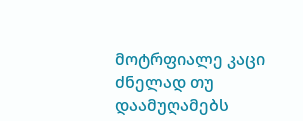მოტრფიალე კაცი ძნელად თუ დაამუღამებს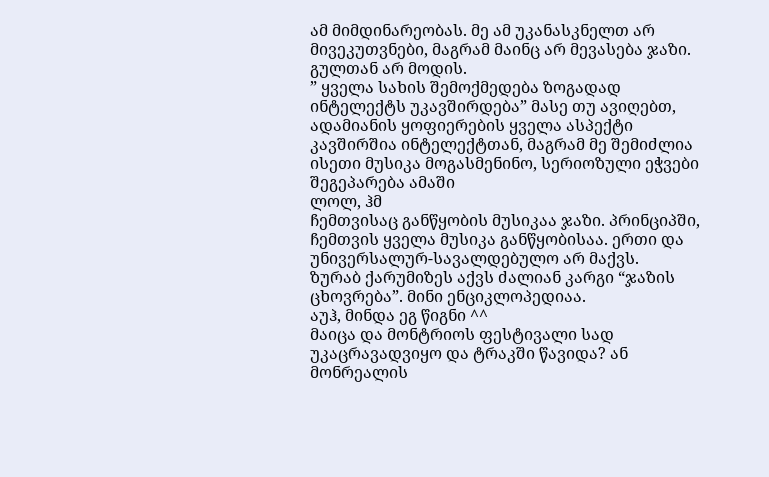ამ მიმდინარეობას. მე ამ უკანასკნელთ არ მივეკუთვნები, მაგრამ მაინც არ მევასება ჯაზი. გულთან არ მოდის.
” ყველა სახის შემოქმედება ზოგადად ინტელექტს უკავშირდება” მასე თუ ავიღებთ, ადამიანის ყოფიერების ყველა ასპექტი კავშირშია ინტელექტთან, მაგრამ მე შემიძლია ისეთი მუსიკა მოგასმენინო, სერიოზული ეჭვები შეგეპარება ამაში
ლოლ, ჰმ
ჩემთვისაც განწყობის მუსიკაა ჯაზი. პრინციპში, ჩემთვის ყველა მუსიკა განწყობისაა. ერთი და უნივერსალურ-სავალდებულო არ მაქვს.
ზურაბ ქარუმიზეს აქვს ძალიან კარგი “ჯაზის ცხოვრება”. მინი ენციკლოპედიაა.
აუჰ, მინდა ეგ წიგნი ^^
მაიცა და მონტრიოს ფესტივალი სად უკაცრავადვიყო და ტრაკში წავიდა? ან მონრეალის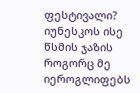ფესტივალი?
იუნესკოს ისე წსმის ჯაზის როგორც მე იეროგლიფებს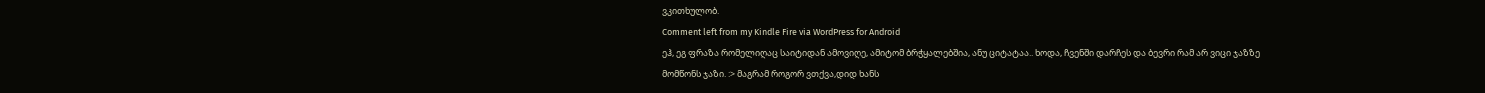ვკითხულობ.
Comment left from my Kindle Fire via WordPress for Android
ეჰ, ეგ ფრაზა რომელიღაც საიტიდან ამოვიღე, ამიტომ ბრჭყალებშია, ანუ ციტატაა.. ხოდა, ჩვენში დარჩეს და ბევრი რამ არ ვიცი ჯაზზე
მომწონს ჯაზი. :> მაგრამ როგორ ვთქვა,დიდ ხანს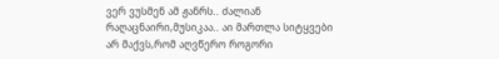ვერ ვუსმენ ამ ჟანრს.. ძალიან რაღაცნაირი,მუსიკაა.. აი მართლა სიტყვები არ მაქვს,რომ აღვწერო როგორი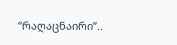“რაღაცნაირი”..